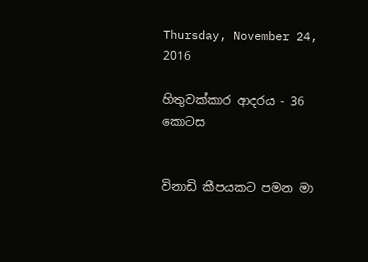Thursday, November 24, 2016

හිතුවක්කාර ආදරය - 36 කොටස


විනාඩි කීපයකට පමන මා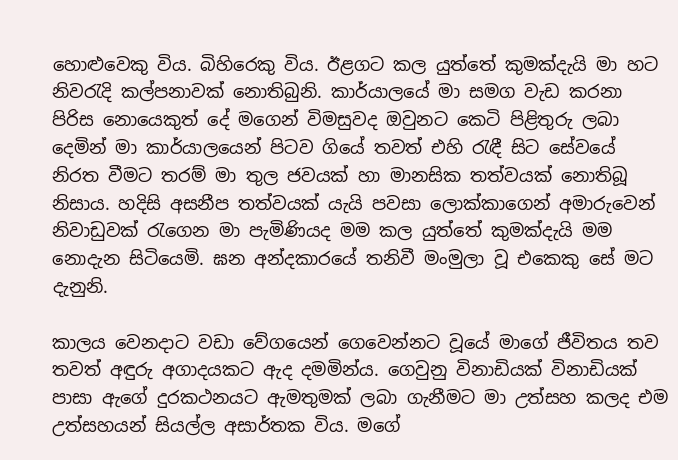හොළුවෙකු විය. බිහිරෙකු විය. ඊළගට කල යුත්තේ කුමක්දැයි මා හට නිවරැදි කල්පනාවක් නොතිබුනි. කාර්යාලයේ මා සමග වැඩ කරනා පිරිස නොයෙකුත් දේ මගෙන් විමසුවද ඔවුනට කෙටි පිළිතුරු ලබා දෙමින් මා කාර්යාලයෙන් පිටව ගියේ තවත් එහි රැඳී සිට සේවයේ නිරත වීමට තරම් මා තුල ජවයක් හා මානසික තත්වයක් නොතිබූ නිසාය. හදිසි අසනීප තත්වයක් යැයි පවසා ලොක්කාගෙන් අමාරුවෙන් නිවාඩුවක් රැගෙන මා පැමිණියද මම කල යුත්තේ කුමක්දැයි මම නොදැන සිටියෙමි. ඝන අන්දකාරයේ තනිවී මංමුලා වූ එකෙකු සේ මට දැනුනි.

කාලය වෙනදාට වඩා වේගයෙන් ගෙවෙන්නට වූයේ මාගේ ජීවිතය තව තවත් අඳුරු අගාදයකට ඇද දමමින්ය. ගෙවුනු විනාඩියක් විනාඩියක් පාසා ඇගේ දුරකථනයට ඇමතුමක් ලබා ගැනීමට මා උත්සහ කලද එම උත්සහයන් සියල්ල අසාර්තක විය. මගේ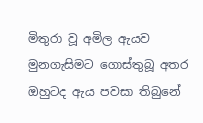මිතුරා වූ අමිල ඇයව මුනගැසිමට ගොස්තුබූ අතර ඔහුටද ඇය පවසා තිබුනේ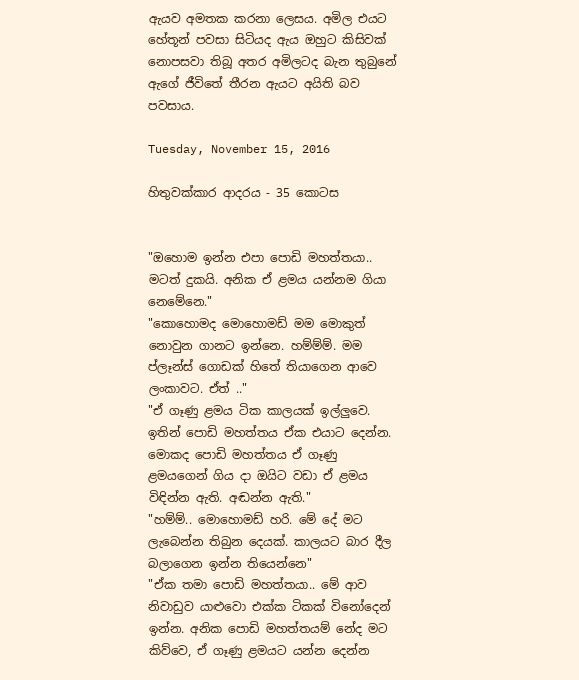ඇයව අමතක කරනා ලෙසය. අමිල එයට හේතූන් පවසා සිටියද ඇය ඔහුට කිසිවක් නොපසවා තිබූ අතර අමිලටද බැන තුබුනේ ඇගේ ජීවිතේ තීරන ඇයට අයිති බව පවසාය.

Tuesday, November 15, 2016

හිතුවක්කාර ආදරය - 35 කොටස


"ඔහොම ඉන්න එපා පොඩි මහත්තයා.. මටත් දුකයි. අනික ඒ ළමය යන්නම ගියා නෙමේනෙ."
"කොහොමද මොහොමඩ් මම මොකුත් නොවුන ගානට ඉන්නෙ. හම්ම්ම්. මම ප්ලෑන්ස් ගොඩක් හිතේ තියාගෙන ආවෙ ලංකාවට. ඒත් .."
"ඒ ගෑණු ළමය ටික කාලයක් ඉල්ලුවෙ. ඉතින් පොඩි මහත්තය ඒක එයාට දෙන්න. මොකද පොඩි මහත්තය ඒ ගෑණු ළමයගෙන් ගිය දා ඔයිට වඩා ඒ ළමය විඳින්න ඇති. අඬන්න ඇති."
"හම්ම්.. මොහොමඩ් හරි. මේ දේ මට ලැබෙන්න තිබුන දෙයක්. කාලයට බාර දීල බලාගෙන ඉන්න තියෙන්නෙ"
"ඒක තමා පොඩි මහත්තයා.. මේ ආව නිවාඩුව යාළුවො එක්ක ටිකක් විනෝදෙන් ඉන්න. අනික පොඩි මහත්තයම් නේද මට කිව්වෙ, ඒ ගෑණු ළමයට යන්න දෙන්න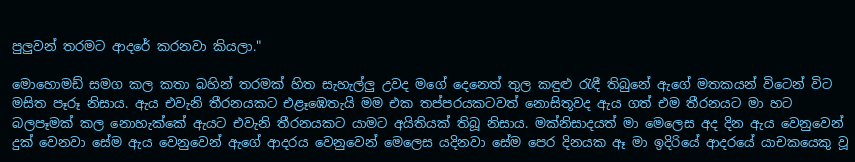පුලුවන් තරමට ආදරේ කරනවා කියලා."

මොහොමඩ් සමග කල කතා බහින් තරමක් හිත සැහැල්ලු උවද මගේ දෙනෙත් තුල කඳුළු රැඳී තිබුනේ ඇගේ මතකයන් විටෙන් විට මසිත පෑරූ නිසාය. ඇය එවැනි තීරනයකට එළෑඹෙතැයි මම එක තප්පරයකටවත් නොසිතූවද ඇය ගත් එම තීරනයට මා හට බලපෑමක් කල නොහැක්කේ ඇයට එවැනි තීරනයකට යාමට අයිතියක් තිබූ නිසාය. මක්නිසාදයත් මා මෙලෙස අද දින ඇය වෙනුවෙන් දුක් වෙනවා සේම ඇය වෙනුවෙන් ඇගේ ආදරය වෙනුවෙන් මෙලෙස යදිනවා සේම පෙර දිනයක ඈ මා ඉදිරියේ ආදරයේ යාචකයෙකු වූ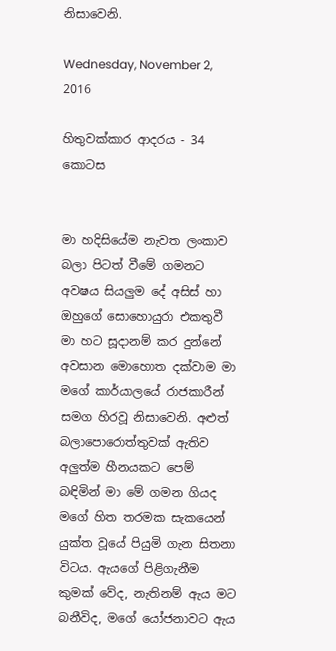නිසාවෙනි.

Wednesday, November 2, 2016

හිතුවක්කාර ආදරය - 34 කොටස


මා හදිසියේම නැවත ලංකාව බලා පිටත් වීමේ ගමනට අවෂය සියලුම දේ අසිස් හා ඔහුගේ සොහොයුරා එකතුවී මා හට සූදානම් කර දුන්නේ අවසාන මොහොත දක්වාම මා මගේ කාර්යාලයේ රාජකාරීන් සමග හිරවූ නිසාවෙනි. අළුත් බලාපොරොත්තුවක් ඇතිව අලුත්ම හීනයකට පෙම් බඳිමින් මා මේ ගමන ගියද මගේ හිත තරමක සැකයෙන් යුක්ත වූයේ පියුමි ගැන සිතනා විටය. ඇයගේ පිළිගැනීම කුමක් වේද, නැතිනම් ඇය මට බනීවිද, මගේ යෝජනාවට ඇය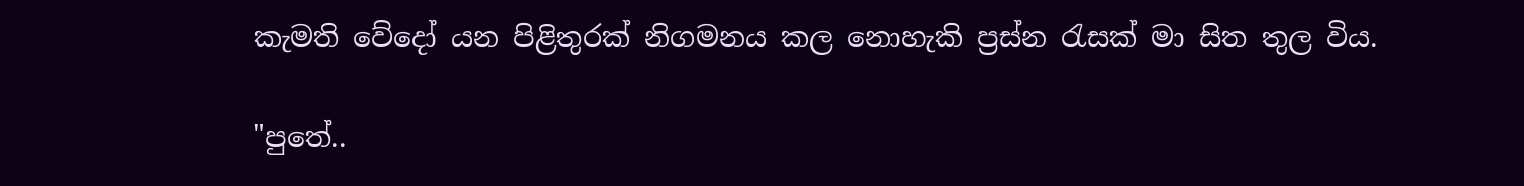කැමති වේදෝ යන පිළිතුරක් නිගමනය කල නොහැකි ප්‍රස්න රැසක් මා සිත තුල විය.

"පුතේ..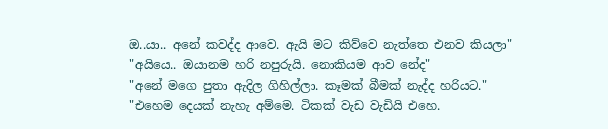ඔ..යා.. අනේ කවද්ද ආවෙ. ඇයි මට කිව්වෙ නැත්තෙ එනව කියලා"
"අයියෙ.. ඔයානම හරි නපුරුයි. නොකියම ආව නේද"
"අනේ මගෙ පුතා ඇදිල ගිහිල්ලා. කෑමක් බීමක් නැද්ද හරියට."
"එහෙම දෙයක් නැහැ අම්මෙ. ටිකක් වැඩ වැඩියි එහෙ.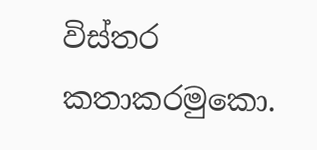විස්තර කතාකරමුකො.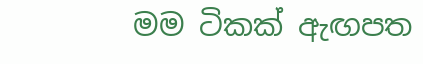මම ටිකක් ඇඟපත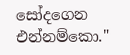සෝදගෙන එන්නම්කො."